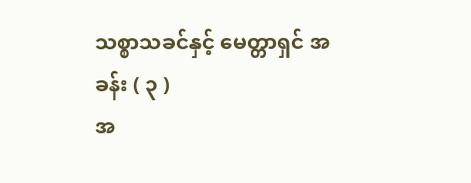သစ္စာသခင်နှင့် မေတ္တာရှင် အခန်း ( ၃ )
အ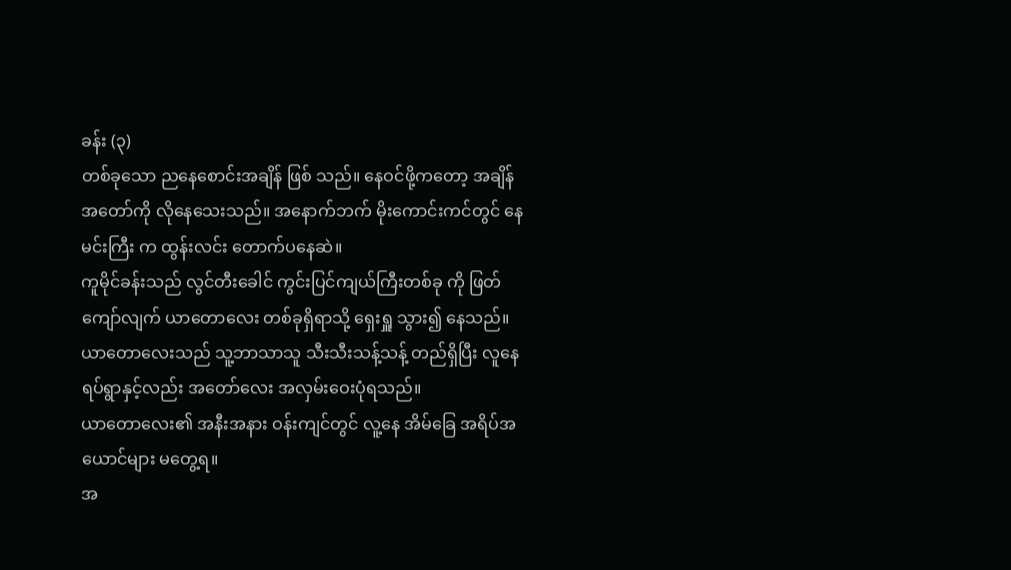ခန်း (၃)
တစ်ခုသော ညနေစောင်းအချိန် ဖြစ် သည်။ နေဝင်ဖို့ကတော့ အချိန်အတော်ကို လိုနေသေးသည်။ အနောက်ဘက် မိုးကောင်းကင်တွင် နေ မင်းကြီး က ထွန်းလင်း တောက်ပနေဆဲ။
ကူမိုင်ခန်းသည် လွင်တီးခေါင် ကွင်းပြင်ကျယ်ကြီးတစ်ခု ကို ဖြတ်ကျော်လျက် ယာတောလေး တစ်ခုရှိရာသို့ ရှေးရှူ သွား၍ နေသည်။
ယာတောလေးသည် သူ့ဘာသာသူ သီးသီးသန့်သန့် တည်ရှိပြီး လူနေရပ်ရွာနှင့်လည်း အတော်လေး အလှမ်းဝေးပုံရသည်။
ယာတောလေး၏ အနီးအနား ဝန်းကျင်တွင် လူ့နေ အိမ်ခြေ အရိပ်အယောင်များ မတွေ့ရ။
အ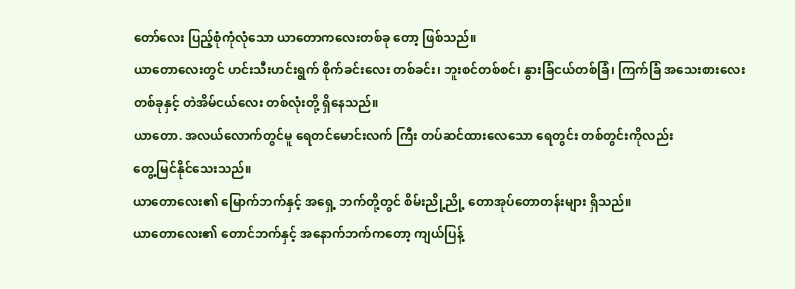တော်လေး ပြည့်စုံကုံလုံသော ယာတောကလေးတစ်ခု တော့ ဖြစ်သည်။
ယာတောလေးတွင် ဟင်းသီးဟင်းရွက် စိုက်ခင်းလေး တစ်ခင်း၊ ဘူးစင်တစ်စင်၊ နွားခြံငယ်တစ်ခြံ၊ ကြက်ခြံ အသေးစားလေး တစ်ခုနှင့် တဲအိမ်ငယ်လေး တစ်လုံးတို့ ရှိနေသည်။
ယာတော. အလယ်လောက်တွင်မူ ရေတင်မောင်းလက် ကြီး တပ်ဆင်ထားလေသော ရေတွင်း တစ်တွင်းကိုလည်း
တွေ့မြင်နိုင်သေးသည်။
ယာတောလေး၏ မြောက်ဘက်နှင့် အရှေ့ ဘက်တို့တွင် စိမ်းညို့ညို့ တောအုပ်တောတန်းများ ရှိသည်။
ယာတောလေး၏ တောင်ဘက်နှင့် အနောက်ဘက်ကတော့ ကျယ်ပြန့်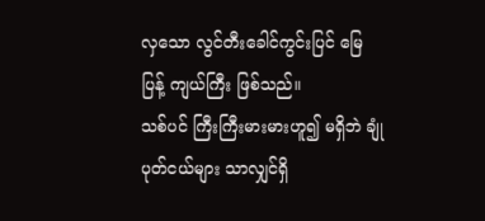လှသော လွင်တီးခေါင်ကွင်းပြင် မြေပြန့် ကျယ်ကြီး ဖြစ်သည်။
သစ်ပင် ကြီးကြီးမားမားဟူ၍ မရှိဘဲ ချုံပုတ်ငယ်များ သာလျှင်ရှိ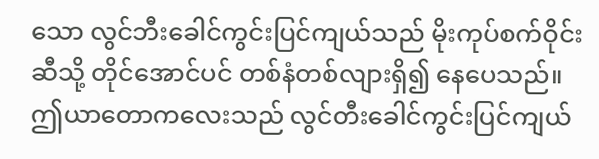သော လွင်ဘီးခေါင်ကွင်းပြင်ကျယ်သည် မိုးကုပ်စက်ဝိုင်းဆီသို့ တိုင်အောင်ပင် တစ်နံတစ်လျားရှိ၍ နေပေသည်။
ဤယာတောကလေးသည် လွင်တီးခေါင်ကွင်းပြင်ကျယ်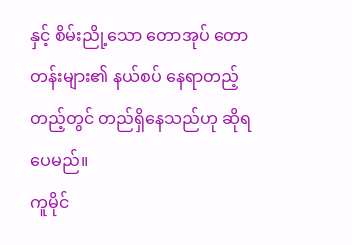နှင့် စိမ်းညို့သော တောအုပ် တောတန်းများ၏ နယ်စပ် နေရာတည့်တည့်တွင် တည်ရှိနေသည်ဟု ဆိုရပေမည်။
ကူမိုင်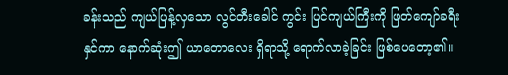ခန်းသည် ကျယ်ပြန့်လှသော လွင်တီးခေါင် ကွင်း ပြင်ကျယ်ကြီးကို ဖြတ်ကျော်ခရီးနှင်ကာ နောက်ဆုံးဤ ယာတောလေး ရှိရာသို့ ရောက်လာခဲ့ခြင်း ဖြစ်ပေတော့၏။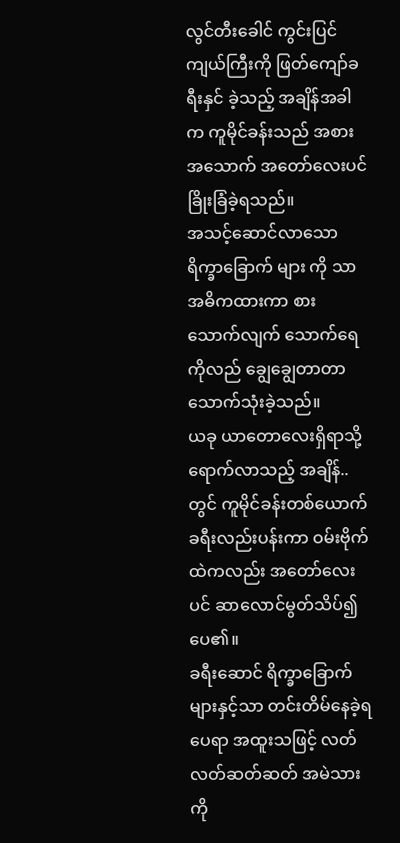လွင်တီးခေါင် ကွင်းပြင်ကျယ်ကြီးကို ဖြတ်ကျော်ခရီးနှင် ခဲ့သည့် အချိန်အခါက ကူမိုင်ခန်းသည် အစားအသောက် အတော်လေးပင် ခြိုးခြံခဲ့ရသည်။
အသင့်ဆောင်လာသော ရိက္ခာခြောက် များ ကို သာ အဓိကထားကာ စားသောက်လျက် သောက်ရေကိုလည် ချွေချွေတာတာ သောက်သုံးခဲ့သည်။
ယခု ယာတောလေးရှိရာသို့ ရောက်လာသည့် အချိန်.. တွင် ကူမိုင်ခန်းတစ်ယောက် ခရီးလည်းပန်းကာ ဝမ်းဗိုက် ထဲကလည်း အတော်လေးပင် ဆာလောင်မွတ်သိပ်၍ ပေ၏။
ခရီးဆောင် ရိက္ခာခြောက်များနှင့်သာ တင်းတိမ်နေခဲ့ရပေရာ အထူးသဖြင့် လတ်လတ်ဆတ်ဆတ် အမဲသားကို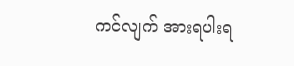ကင်လျက် အားရပါးရ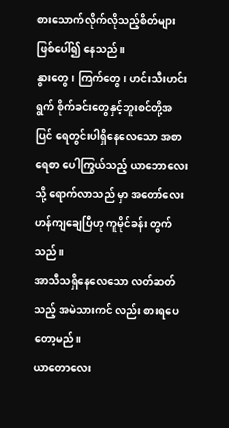စားသောက်လိုက်လိုသည့်စိတ်များ ဖြစ်ပေါ်၍ နေသည်။
နွားတွေ၊ ကြက်တွေ၊ ဟင်းသီးဟင်းရွက် စိုက်ခင်းတွေနှင့်ဘူးစင်တို့အပြင် ရေတွင်းပါရှိနေလေသော အစာ ရေစာ ပေါကြွယ်သည့် ယာဘောလေးသို့ ရောက်လာသည် မှာ အတော်လေး ဟန်ကျချေပြီဟု ကူမိုင်ခန်း တွက်သည်။
အာသီသရှိနေလေသော လတ်ဆတ်သည့် အမဲသားကင် လည်း စားရပေတော့မည်။
ယာတောလေး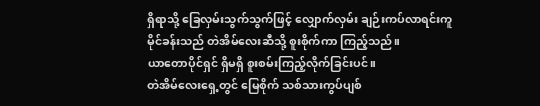ရှိရာသို့ ခြေလှမ်းသွက်သွက်ဖြင့် လျှောက်လှမ်း ချဉ်းကပ်လာရင်းကူမိုင်ခန်းသည် တဲအိမ်လေးဆီသို့ စူးစိုက်ကာ ကြည့်သည်။
ယာတောပိုင်ရှင် ရှိမရှိ စူးစမ်းကြည့်လိုက်ခြင်းပင်။
တဲအိမ်လေးရှေ့တွင် မြေစိုက် သစ်သားကွပ်ပျစ်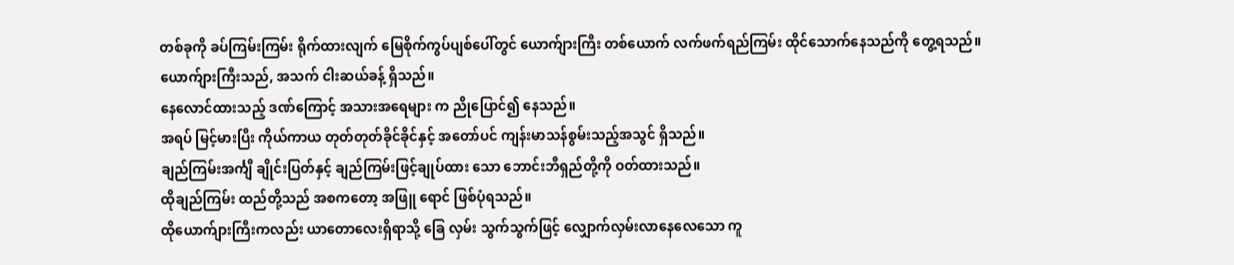တစ်ခုကို ခပ်ကြမ်းကြမ်း ရိုက်ထားလျက် မြေစိုက်ကွပ်ပျစ်ပေါ်တွင် ယောက်ျားကြီး တစ်ယောက် လက်ဖက်ရည်ကြမ်း ထိုင်သောက်နေသည်ကို တွေ့ရသည်။
ယောက်ျားကြီးသည်, အသက် ငါးဆယ်ခန့် ရှိသည်။
နေလောင်ထားသည့် ဒဏ်ကြောင့် အသားအရေများ က ညိုပြောင်၍ နေသည်။
အရပ် မြင့်မားပြီး ကိုယ်ကာယ တုတ်တုတ်ခိုင်ခိုင်နှင့် အတော်ပင် ကျန်းမာသန်စွမ်းသည့်အသွင် ရှိသည်။
ချည်ကြမ်းအင်္ကျီ ချိုင်းပြတ်နှင့် ချည်ကြမ်းဖြင့်ချုပ်ထား သော ဘောင်းဘီရှည်တို့ကို ဝတ်ထားသည်။
ထိုချည်ကြမ်း ထည်တို့သည် အစကတော့ အဖြူ ရောင် ဖြစ်ပုံရသည်။
ထိုယောက်ျားကြီးကလည်း ယာတောလေးရှိရာသို့ ခြေ လှမ်း သွက်သွက်ဖြင့် လျှောက်လှမ်းလာနေလေသော ကူ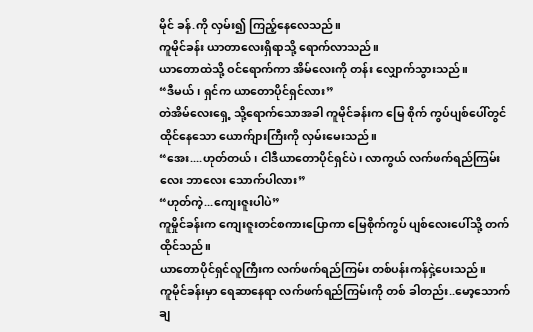မိုင် ခန်.ကို လှမ်း၍ ကြည့်နေလေသည်။
ကူမိုင်ခန်း ယာတာလေးရှိရာသို့ ရောက်လာသည်။
ယာတောထဲသို့ ဝင်ရောက်ကာ အိမ်လေးကို တန်း လျှောက်သွားသည်။
“ဒီမယ်၊ ရှင်က ယာတောပိုင်ရှင်လား”
တဲအိမ်လေးရှေ့ သို့ရောက်သောအခါ ကူမိုင်ခန်းက မြေ စိုက် ကွပ်ပျစ်ပေါ်တွင် ထိုင်နေသော ယောက်ျားကြီးကို လှမ်းမေးသည်။
“အေး....ဟုတ်တယ်၊ ငါဒီယာတောပိုင်ရှင်ပဲ၊ လာကွယ် လက်ဖက်ရည်ကြမ်းလေး ဘာလေး သောက်ပါလား”
“ဟုတ်ကဲ့...ကျေးဇူးပါပဲ”
ကူမှိုင်ခန်းက ကျေးဇူးတင်စကားပြောကာ မြေစိုက်ကွပ် ပျစ်လေးပေါ်သို့ တက်ထိုင်သည်။
ယာတောပိုင်ရှင်လူကြီးက လက်ဖက်ရည်ကြမ်း တစ်ပန်းကန်ငှဲ့ပေးသည်။
ကူမိုင်ခန်းမှာ ရေဆာနေရာ လက်ဖက်ရည်ကြမ်းကို တစ် ခါတည်း..မော့သောက်ချ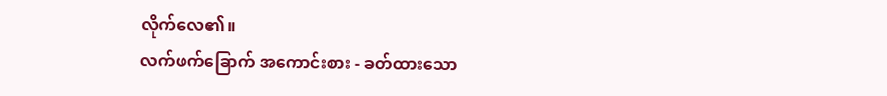လိုက်လေ၏။
လက်ဖက်ခြောက် အကောင်းစား - ခတ်ထားသော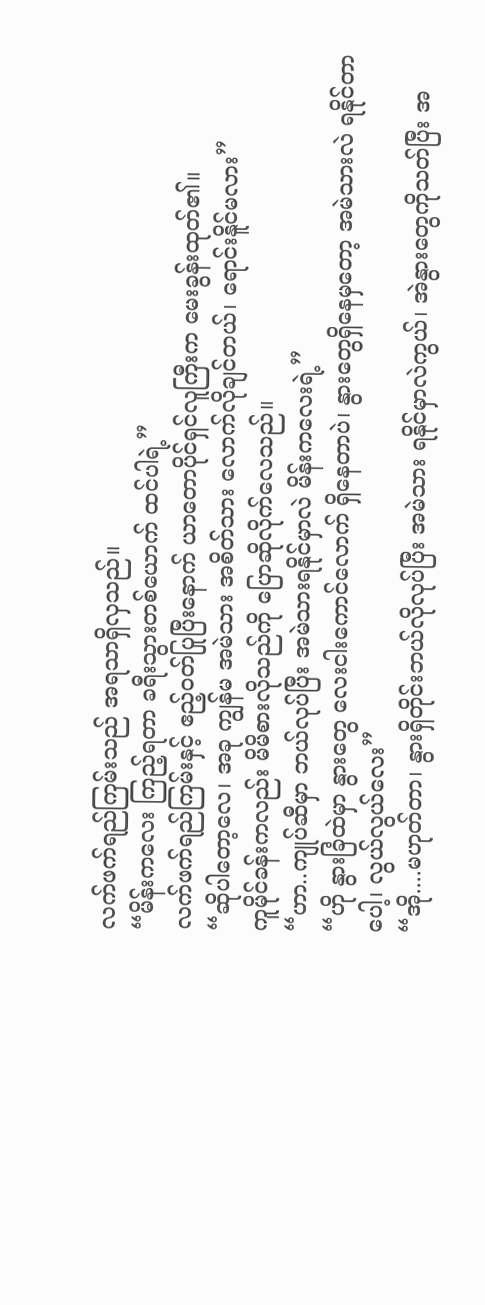လက်ဖက်ရည်ကြမ်းသည် အရသာရှိလှသည်။
“မိန်းကလေး ကြည့်ရတာ ခရီးသွားတစ်ယောက် ထင်ပါရဲ့”
လက်ဖက်ရည်ကြမ်းနှင့် ဧည့်ဝတ်ပြုပြီးနောက် ယာတောပိုင်ရှင်လူကြီးက မေးခွန်းထုတ်၏။
“ဆိုပါတော့လေ၊ အခု ကျွန်မ အမဲသား အစိတ်သား လောက်လိုချင်တယ်၊ ရောင်းနိူင်မလား”
ကူမိုင်ခန်းကလည်း မိမိစားလိုသည်ကို ပြောဆိုလိုက်လေသည်။
“ဟာ..ကျုပ်ဆီမှာ ဘယ်လုပ်ပြီး အမဲသားရနိုင်မှာလဲ မိန်းကလေးရဲ့”
“ဟို နွားခြံထဲမှာ နွားတွေ လေးငါးကောင်လောက် ရှိနေတာပဲ၊ နွားတွေရှိနေမှတော့ အမဲသားလဲ ရနိုင်တာ
ပေါ့၊ လွယ်လွယ်လေး”
“အို....မဟုတ်တာ၊ နွားရှိတိုင်းဘယ်လိုလုပ်ပြီး အမဲသား ရနိုင်မှာလဲကွယ်၊ အဲနွားတွေကိုသတ်ပြီး အ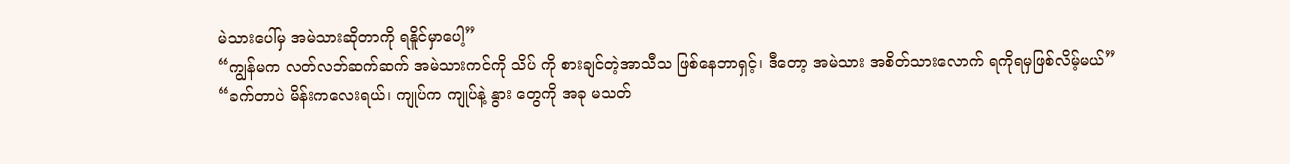မဲသားပေါ်မှ အမဲသားဆိုတာကို ရနိူင်မှာပေါ့”
“ကျွန်မက လတ်လဘ်ဆက်ဆက် အမဲသားကင်ကို သိပ် ကို စားချင်တဲ့အာသီသ ဖြစ်နေဘာရှင့်၊ ဒီတော့ အမဲသား အစိတ်သားလောက် ရကိုရမှဖြစ်လိမ့်မယ်”
“ခက်တာပဲ မိန်းကလေးရယ်၊ ကျုပ်က ကျုပ်နဲ့ နွား တွေကို အခု မသတ်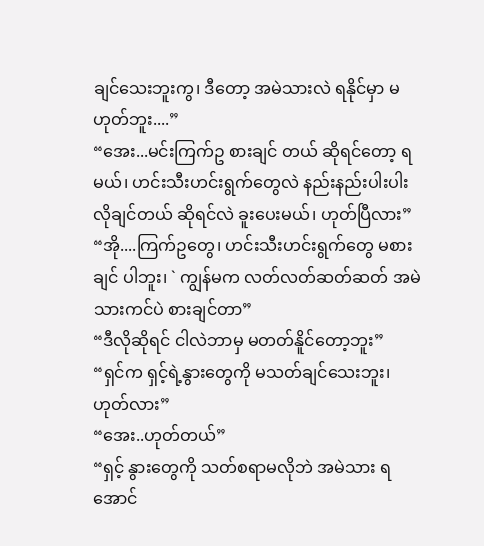ချင်သေးဘူးကွ၊ ဒီတော့ အမဲသားလဲ ရနိုင်မှာ မဟုတ်ဘူး....”
“အေး...မင်းကြက်ဥ စားချင် တယ် ဆိုရင်တော့ ရမယ်၊ ဟင်းသီးဟင်းရွက်တွေလဲ နည်းနည်းပါးပါး လိုချင်တယ် ဆိုရင်လဲ ခူးပေးမယ်၊ ဟုတ်ပြီလား”
“အို....ကြက်ဥတွေ၊ ဟင်းသီးဟင်းရွက်တွေ မစားချင် ပါဘူး၊ ` ကျွန်မက လတ်လတ်ဆတ်ဆတ် အမဲသားကင်ပဲ စားချင်တာ”
“ဒီလိုဆိုရင် ငါလဲဘာမှ မတတ်နိူင်တော့ဘူး”
“ရှင်က ရှင့်ရဲ့နွားတွေကို မသတ်ချင်သေးဘူး၊ ဟုတ်လား”
“အေး..ဟုတ်တယ်”
“ရှင့် နွားတွေကို သတ်စရာမလိုဘဲ အမဲသား ရအောင်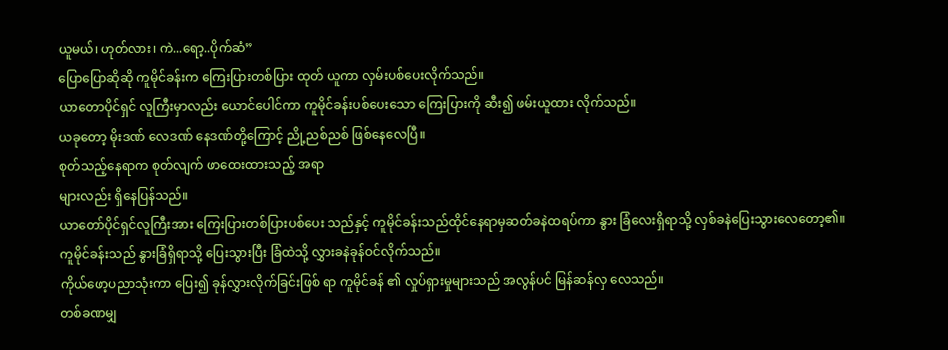ယူမယ်၊ ဟုတ်လား၊ ကဲ...ရော့..ပိုက်ဆံ”
ပြောပြောဆိုဆို ကူမိုင်ခန်းက ကြေးပြားတစ်ပြား ထုတ် ယူကာ လှမ်းပစ်ပေးလိုက်သည်။
ယာတောပိုင်ရှင် လူကြီးမှာလည်း ယောင်ပေါင်ကာ ကူမိုင်ခန်းပစ်ပေးသော ကြေးပြားကို ဆီး၍ ဖမ်းယူထား လိုက်သည်။
ယခုတော့ မိုးဒဏ် လေဒဏ် နေဒဏ်တို့ကြောင့် ညို့ညစ်ညစ် ဖြစ်နေလေပြီ။
စုတ်သည့်နေရာက စုတ်လျက် ဖာထေးထားသည့် အရာ
များလည်း ရှိနေပြန်သည်။
ယာတော်ပိုင်ရှင်လူကြီးအား ကြေးပြားတစ်ပြားပစ်ပေး သည်နှင့် ကူမိုင်ခန်းသည်ထိုင်နေရာမှဆတ်ခနဲထရပ်ကာ နွား ခြံလေးရှိရာသို့ လှစ်ခနဲပြေးသွားလေတော့၏။
ကူမိုင်ခန်းသည် နွားခြံရှိရာသို့ ပြေးသွားပြီး ခြံထဲသို့ လွှားခနဲခုန်ဝင်လိုက်သည်။
ကိုယ်ဖော့ပညာသုံးကာ ပြေး၍ ခုန်လွှားလိုက်ခြင်းဖြစ် ရာ ကူမိုင်ခန် ၏ လှုပ်ရှားမှုများသည် အလွန်ပင် မြန်ဆန်လှ လေသည်။
တစ်ခဏမျှ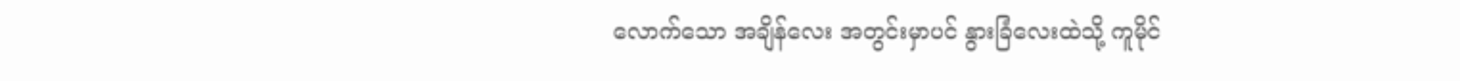လောက်သော အချိန်လေး အတွင်းမှာပင် နွားခြံလေးထဲသို့ ကူမိုင်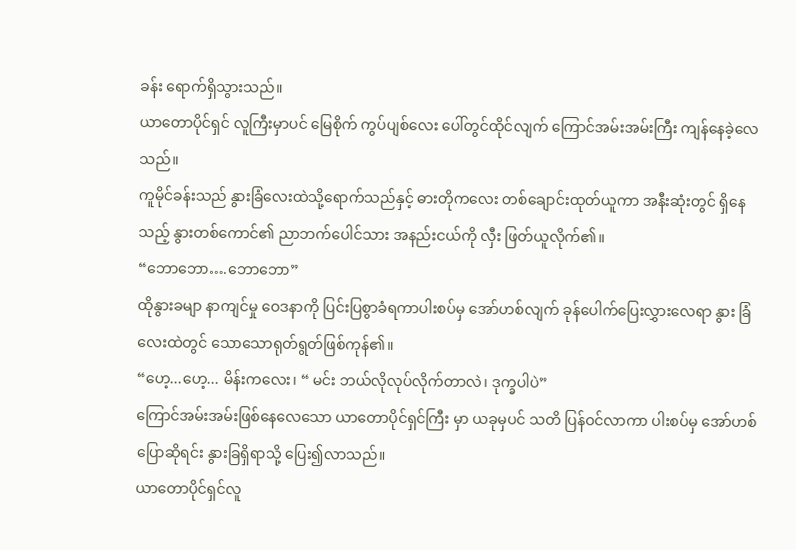ခန်း ရောက်ရှိသွားသည်။
ယာတောပိုင်ရှင် လူကြီးမှာပင် မြေစိုက် ကွပ်ပျစ်လေး ပေါ်တွင်ထိုင်လျက် ကြောင်အမ်းအမ်းကြီး ကျန်နေခဲ့လေသည်။
ကူမိုင်ခန်းသည် နွားခြံလေးထဲသို့ရောက်သည်နှင့် ဓားတိုကလေး တစ်ချောင်းထုတ်ယူကာ အနီးဆုံးတွင် ရှိနေသည့် နွားတစ်ကောင်၏ ညာဘက်ပေါင်သား အနည်းငယ်ကို လှီး ဖြတ်ယူလိုက်၏။
“ဘောဘော….ဘောဘော”
ထိုနွားခမျာ နာကျင်မှု ဝေဒနာကို ပြင်းပြစွာခံရကာပါးစပ်မှ အော်ဟစ်လျက် ခုန်ပေါက်ပြေးလွှားလေရာ နွား ခြံလေးထဲတွင် သောသောရုတ်ရွတ်ဖြစ်ကုန်၏။
“ဟေ့...ဟေ့... မိန်းကလေး၊ “ မင်း ဘယ်လိုလုပ်လိုက်တာလဲ၊ ဒုက္ခပါပဲ”
ကြောင်အမ်းအမ်းဖြစ်နေလေသော ယာတောပိုင်ရှင်ကြီး မှာ ယခုမှပင် သတိ ပြန်ဝင်လာကာ ပါးစပ်မှ အော်ဟစ် ပြောဆိုရင်း နွားခြရှိရာသို့ ပြေး၍လာသည်။
ယာတောပိုင်ရှင်လူ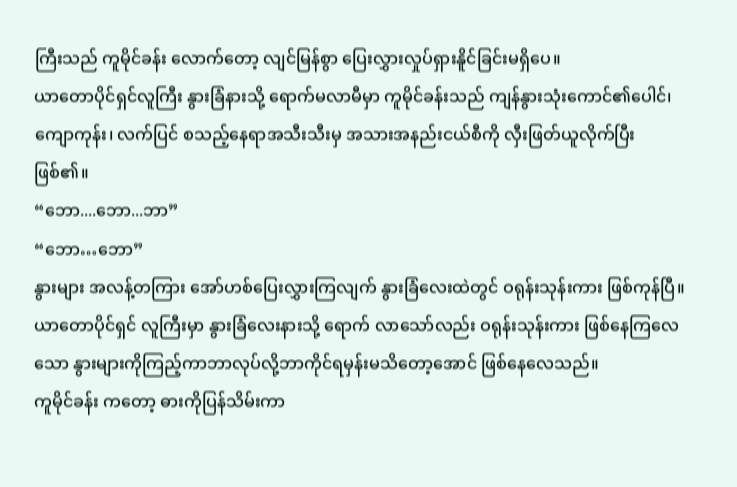ကြီးသည် ကူမိုင်ခန်း လောက်တော့ လျင်မြန်စွာ ပြေးလွှားလှုပ်ရှားနိူင်ခြင်းမရှိပေ။
ယာတောပိုင်ရှင်လူကြီး နွားခြံနားသို့ ရောက်မလာမီမှာ ကူမိုင်ခန်းသည် ကျန်နွားသုံးကောင်၏ပေါင်၊ ကျောကုန်း၊ လက်ပြင် စသည့်နေရာအသီးသီးမှ အသားအနည်းငယ်စီကို လှီးဖြတ်ယူလိုက်ပြီးဖြစ်၏။
“ဘော....ဘော...ဘာ”
“ဘော…ဘော”
နွားများ အလန့်တကြား အော်ဟစ်ပြေးလွှားကြလျက် နွားခြံလေးထဲတွင် ဝရုန်းသုန်းကား ဖြစ်ကုန်ပြီ။
ယာတောပိုင်ရှင် လူကြီးမှာ နွားခြံလေးနားသို့ ရောက် လာသော်လည်း ဝရုန်းသုန်းကား ဖြစ်နေကြလေသော နွားများကိုကြည့်ကာဘာလုပ်လို့ဘာကိုင်ရမှန်းမသိတော့အောင် ဖြစ်နေလေသည်။
ကူမိုင်ခန်း ကတော့ ဓားကိုပြန်သိမ်းကာ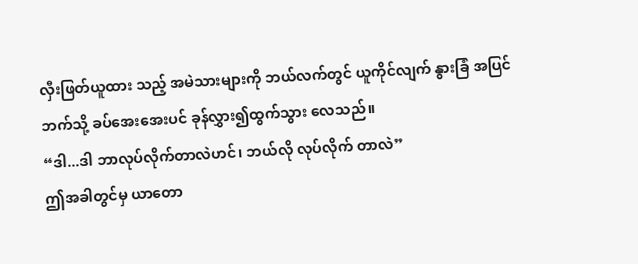လှီးဖြတ်ယူထား သည့် အမဲသားများကို ဘယ်လက်တွင် ယူကိုင်လျက် နွားခြံ အပြင်ဘက်သို့ ခပ်အေးအေးပင် ခုန်လွှား၍ထွက်သွား လေသည်။
“ဒါ...ဒါ ဘာလုပ်လိုက်တာလဲဟင်၊ ဘယ်လို လုပ်လိုက် တာလဲ”
ဤအခါတွင်မှ ယာတော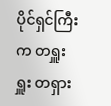ပိုင်ရှင်ကြီးက တရှူးရှူး တရှား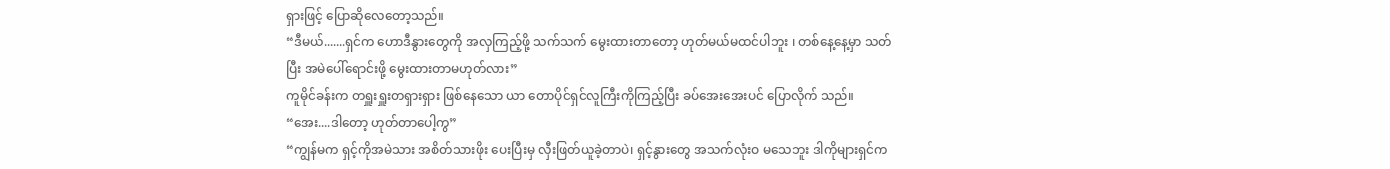ရှားဖြင့် ပြောဆိုလေတော့သည်။
“ဒီမယ်.......ရှင်က ဟောဒီနွားတွေကို အလှကြည့်ဖို့ သက်သက် မွေးထားတာတော့ ဟုတ်မယ်မထင်ပါဘူး ၊ တစ်နေ့နေ့မှာ သတ်ပြီး အမဲပေါ်ရောင်းဖို့ မွေးထားတာမဟုတ်လား”
ကူမိုင်ခန်းက တရှူးရှူးတရှားရှား ဖြစ်နေသော ယာ တောပိုင်ရှင်လူကြီးကိုကြည့်ပြီး ခပ်အေးအေးပင် ပြောလိုက် သည်။
“အေး....ဒါတော့ ဟုတ်တာပေါ့ကွ”
“ကျွန်မက ရှင့်ကိုအမဲသား အစိတ်သားဖိုး ပေးပြီးမှ လှီးဖြတ်ယူခဲ့တာပဲ၊ ရှင့်နွားတွေ အသက်လုံးဝ မသေဘူး ဒါကိုများရှင်က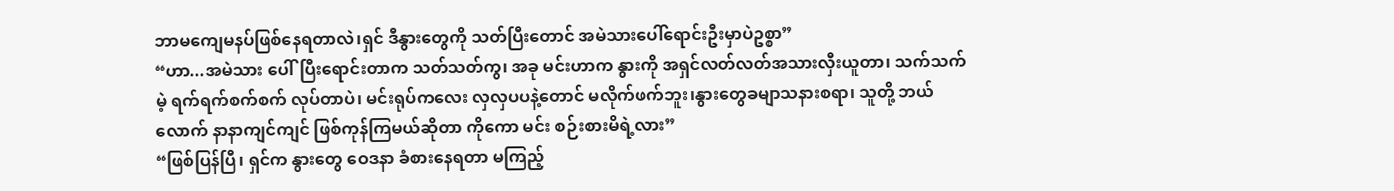ဘာမကျေမနပ်ဖြစ်နေရတာလဲ၊ရှင် ဒီနွားတွေကို သတ်ပြီးတောင် အမဲသားပေါ်ရောင်းဦးမှာပဲဥစ္စာ”
“ဟာ...အမဲသား ပေါ်ပြီးရောင်းတာက သတ်သတ်ကွ၊ အခု မင်းဟာက နွားကို အရှင်လတ်လတ်အသားလှီးယူတာ၊ သက်သက်မဲ့ ရက်ရက်စက်စက် လုပ်တာပဲ၊ မင်းရုပ်ကလေး လှလှပပနဲ့တောင် မလိုက်ဖက်ဘူး၊နွားတွေခမျာသနားစရာ၊ သူတို့ ဘယ်လောက် နာနာကျင်ကျင် ဖြစ်ကုန်ကြမယ်ဆိုတာ ကိုကော မင်း စဉ်းစားမိရဲ့လား”
“ဖြစ်ပြန်ပြီ၊ ရှင်က နွားတွေ ဝေဒနာ ခံစားနေရတာ မကြည့်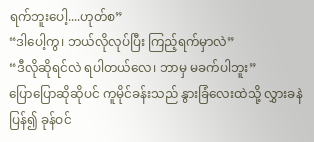ရက်ဘူးပေါ့....ဟုတ်စ”
“ဒါပေါ့ကွ၊ ဘယ်လိုလုပ်ပြီး ကြည့်ရက်မှာလဲ”
“ဒီလိုဆိုရင်လဲ ရပါတယ်လေ၊ ဘာမှ မခက်ပါဘူး”
ပြောပြောဆိုဆိုပင် ကူမိုင်ခန်းသည် နွားခြံလေးထဲသို့ လွှားခနဲ ပြန်၍ ခုန်ဝင်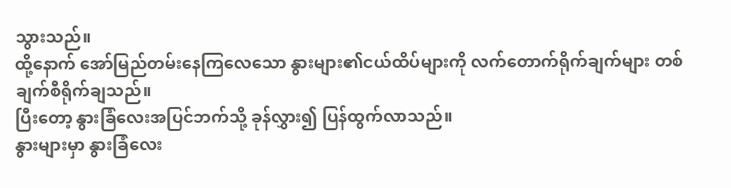သွားသည်။
ထို့နောက် အော်မြည်တမ်းနေကြလေသော နွားများ၏ငယ်ထိပ်များကို လက်တောက်ရိုက်ချက်များ တစ်ချက်စီရိုက်ချသည်။
ပြီးတော့ နွားခြံလေးအပြင်ဘက်သို့ ခုန်လွှား၍ ပြန်ထွက်လာသည်။
နွားများမှာ နွားခြံလေး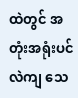ထဲတွင် အတုံးအရုံးပင် လဲကျ သေ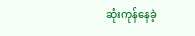ဆုံးကုန်နေခဲ့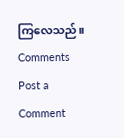ကြလေသည်။
Comments
Post a Comment